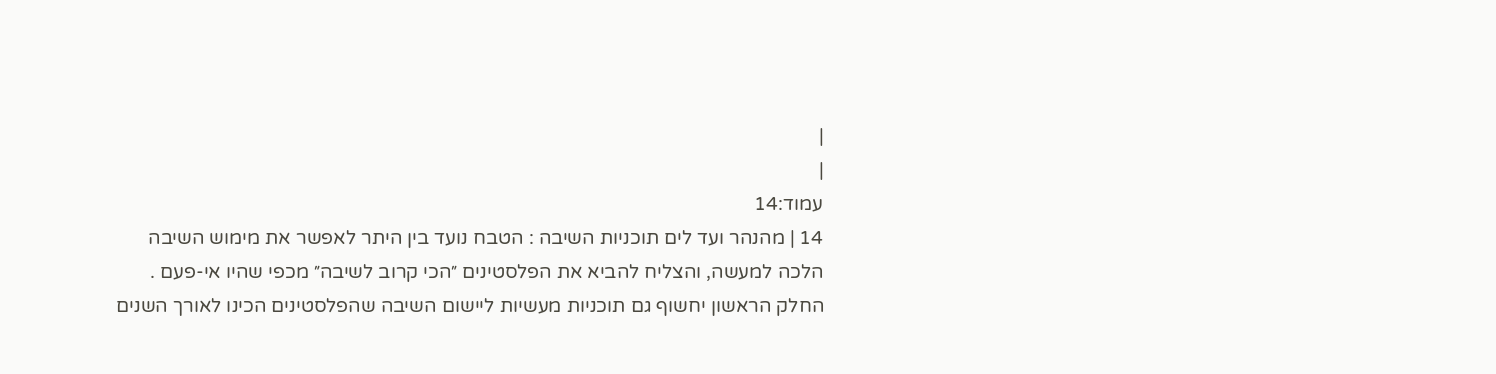|
|
עמוד:14
14 | מהנהר ועד לים תוכניות השיבה : הטבח נועד בין היתר לאפשר את מימוש השיבה הלכה למעשה, והצליח להביא את הפלסטינים ״הכי קרוב לשיבה״ מכפי שהיו אי-פעם . החלק הראשון יחשוף גם תוכניות מעשיות ליישום השיבה שהפלסטינים הכינו לאורך השנים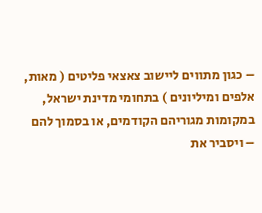– כגון מתווים ליישוב צאצאי פליטים ( מאות, אלפים ומיליונים ) בתחומי מדינת ישראל, במקומות מגוריהם הקודמים, או בסמוך להם – ויסביר את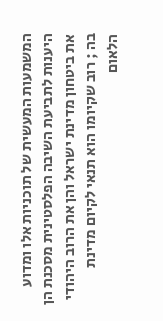המשמעות המעשית של תוכניות אלו ומדוע היענות לתביעת השיבה הפלסטינית מסכנת הן את ביטחון מדינת ישראל והן את הרוב היהודי בה ; רוב שקיומו הוא תנאי לקיום מדינת הלאום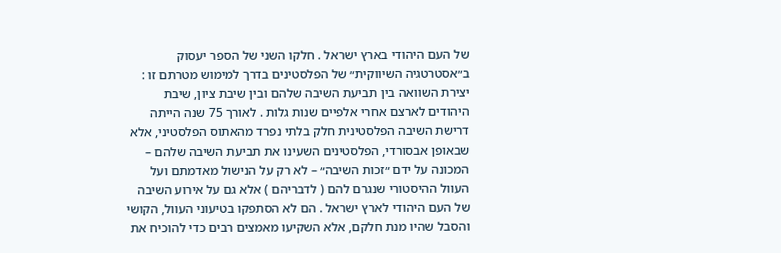של העם היהודי בארץ ישראל . חלקו השני של הספר יעסוק ב״אסטרטגיה השיווקית״ של הפלסטינים בדרך למימוש מטרתם זו : יצירת השוואה בין תביעת השיבה שלהם ובין שיבת ציון, שיבת היהודים לארצם אחרי אלפיים שנות גלות . לאורך 75 שנה הייתה דרישת השיבה הפלסטינית חלק בלתי נפרד מהאתוס הפלסטיני, אלא שבאופן אבסורדי, הפלסטינים השעינו את תביעת השיבה שלהם – המכונה על ידם ״זכות השיבה״ – לא רק על הנישול מאדמתם ועל העוול ההיסטורי שנגרם להם ( לדבריהם ) אלא גם על אירוע השיבה של העם היהודי לארץ ישראל . הם לא הסתפקו בטיעוני העוול, הקושי והסבל שהיו מנת חלקם, אלא השקיעו מאמצים רבים כדי להוכיח את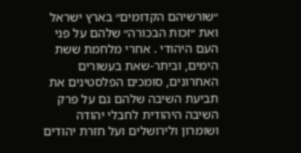״שורשיהם הקדומים״ בארץ ישראל ואת ״זכות הבכורה״ שלהם על פני העם היהודי . אחרי מלחמת ששת הימים, וביתר-שאת בעשורים האחרונים, סומכים הפלסטינים את תביעת השיבה שלהם גם על פרק השיבה היהודית לחבלי יהודה ושומרון ולירושלים ועל חזרת יהודים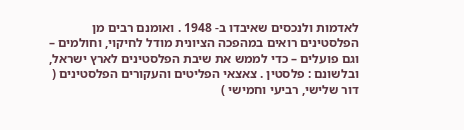לאדמות ולנכסים שאיבדו ב- 1948 . ואומנם רבים מן הפלסטינים רואים במהפכה הציונית מודל לחיקוי, וחולמים – וגם פועלים – כדי לממש את שיבת הפלסטינים לארץ ישראל, ובלשונם : פלסטין . צאצאי הפליטים והעקורים הפלסטינים ( דור שלישי, רביעי וחמישי )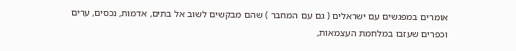אומרים במפגשים עם ישראלים ( גם עם המחבר ) שהם מבקשים לשוב אל בתים, אדמות, נכסים, ערים וכפרים שעזבו במלחמת העצמאות,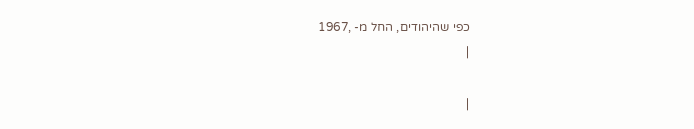כפי שהיהודים, החל מ- ,1967
|

|